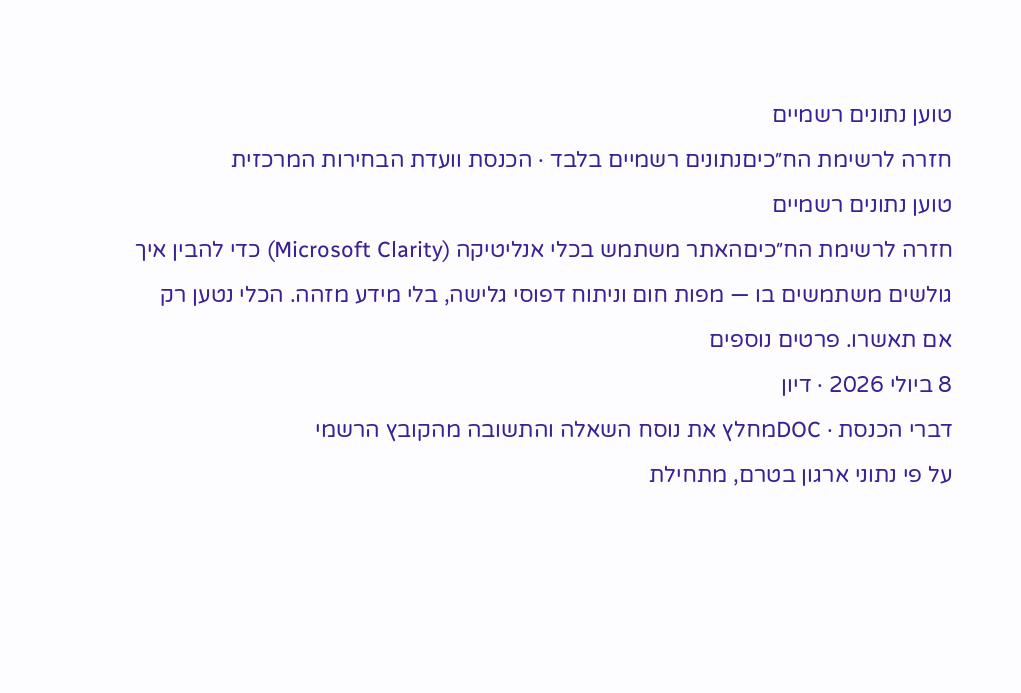טוען נתונים רשמיים
חזרה לרשימת הח״כיםנתונים רשמיים בלבד · הכנסת וועדת הבחירות המרכזית
טוען נתונים רשמיים
חזרה לרשימת הח״כיםהאתר משתמש בכלי אנליטיקה (Microsoft Clarity) כדי להבין איך גולשים משתמשים בו — מפות חום וניתוח דפוסי גלישה, בלי מידע מזהה. הכלי נטען רק אם תאשרו. פרטים נוספים
8 ביולי 2026 · דיון
דברי הכנסת · DOCמחלץ את נוסח השאלה והתשובה מהקובץ הרשמי
על פי נתוני ארגון בטרם, מתחילת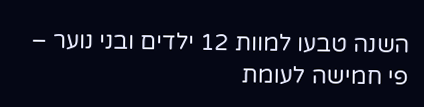השנה טבעו למוות 12 ילדים ובני נוער – פי חמישה לעומת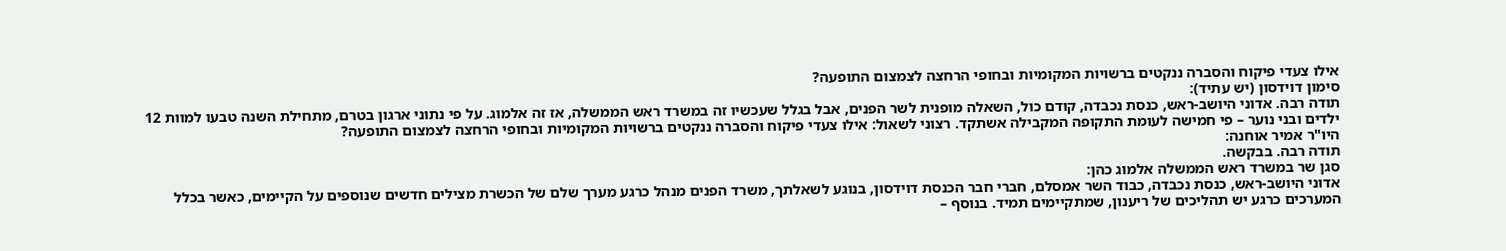אילו צעדי פיקוח והסברה ננקטים ברשויות המקומיות ובחופי הרחצה לצמצום התופעה?
סימון דוידסון (יש עתיד):
תודה רבה. אדוני היושב-ראש, כנסת נכבדה, קודם כול, השאלה מופנית לשר הפנים, אבל בגלל שעכשיו זה במשרד ראש הממשלה, אז זה אלמוג. על פי נתוני ארגון בטרם, מתחילת השנה טבעו למוות 12 ילדים ובני נוער – פי חמישה לעומת התקופה המקבילה אשתקד. רצוני לשאול: אילו צעדי פיקוח והסברה ננקטים ברשויות המקומיות ובחופי הרחצה לצמצום התופעה?
היו"ר אמיר אוחנה:
תודה רבה. בבקשה.
סגן שר במשרד ראש הממשלה אלמוג כהן:
אדוני היושב-ראש, כנסת נכבדה, כבוד השר אמסלם, חברי חבר הכנסת דוידסון, בנוגע לשאלתך, משרד הפנים מנהל כרגע מערך שלם של הכשרת מצילים חדשים שנוספים על הקיימים, כאשר בכלל המערכים כרגע יש תהליכים של ריענון, שמתקיימים תמיד. בנוסף –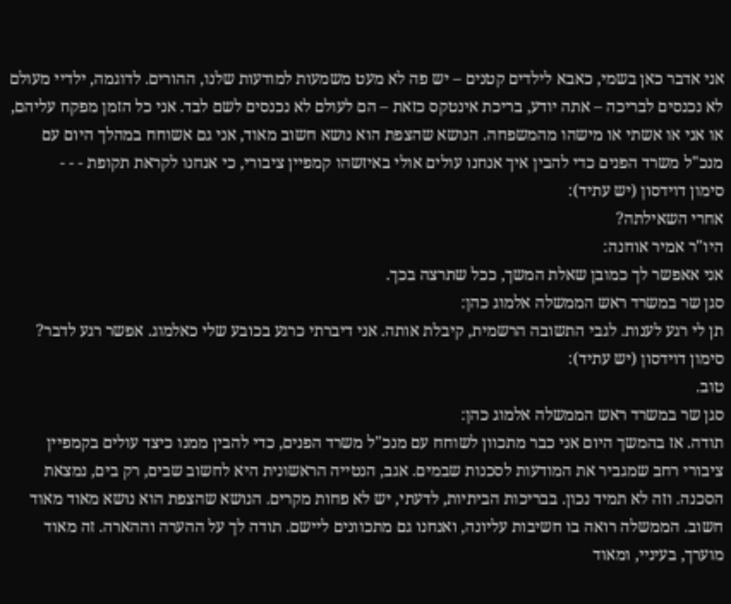אני אדבר כאן בשמי, כאבא לילדים קטנים – יש פה לא מעט משמעות למודעות שלנו, ההורים. לדוגמה, ילדיי מעולם לא נכנסים לבריכה – אתה יודע, בריכת אינטקס כזאת – הם לעולם לא נכנסים לשם לבד. אני כל הזמן מפקח עליהם, או אני או אשתי או מישהו מהמשפחה. הנושא שהצפת הוא נושא חשוב מאוד, אני גם אשוחח במהלך היום עם מנכ"ל משרד הפנים כדי להבין איך אנחנו עולים אולי באיזשהו קמפיין ציבורי, כי אנחנו לקראת תקופת - - -
סימון דוידסון (יש עתיד):
אחרי השאילתה?
היו"ר אמיר אוחנה:
אני אאפשר לך כמובן שאלת המשך, ככל שתרצה בכך.
סגן שר במשרד ראש הממשלה אלמוג כהן:
תן לי רגע לענות. לגבי התשובה הרשמית, קיבלת אותה. אני דיברתי כרגע בכובע שלי כאלמוג. אפשר רגע לדבר?
סימון דוידסון (יש עתיד):
טוב.
סגן שר במשרד ראש הממשלה אלמוג כהן:
תודה. אז בהמשך היום אני כבר מתכוון לשוחח עם מנכ"ל משרד הפנים, כדי להבין ממנו כיצד עולים בקמפיין ציבורי רחב שמגביר את המודעות לסכנות שבמים. אגב, הנטייה הראשונית היא לחשוב שבים, רק בים, נמצאת הסכנה. וזה לא תמיד נכון. בבריכות הביתיות, לדעתי, יש לא פחות מקרים. הנושא שהצפת הוא נושא מאוד מאוד חשוב. הממשלה רואה בו חשיבות עליונה, ואנחנו גם מתכוונים ליישם. תודה לך על ההערה וההארה. זה מאוד מוערך, בעיניי, ומאוד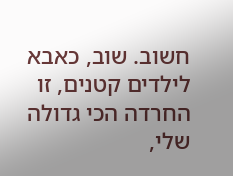חשוב. שוב, כאבא לילדים קטנים, זו החרדה הכי גדולה שלי,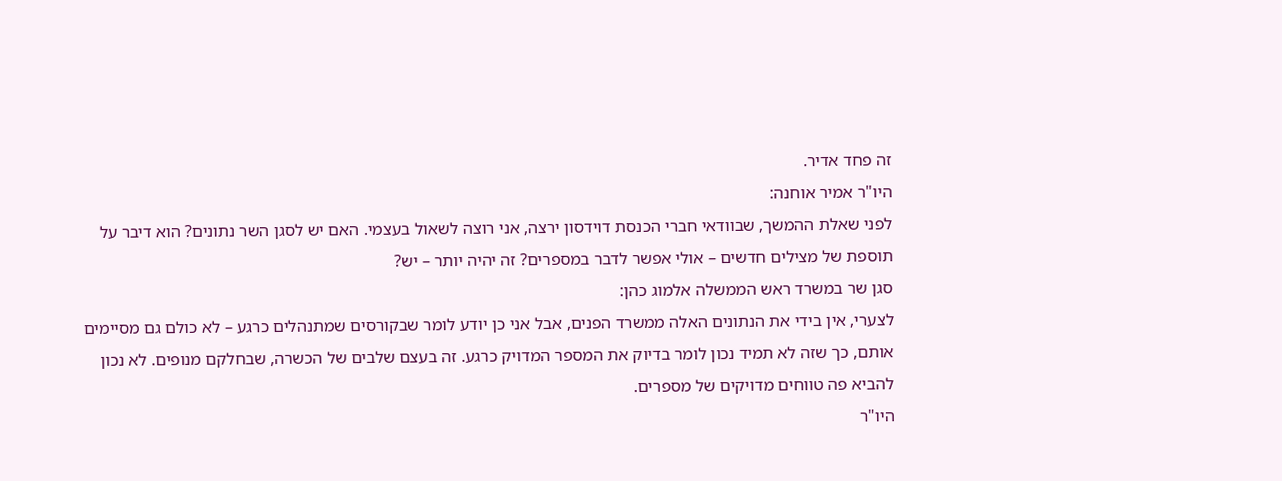זה פחד אדיר.
היו"ר אמיר אוחנה:
לפני שאלת ההמשך, שבוודאי חברי הכנסת דוידסון ירצה, אני רוצה לשאול בעצמי. האם יש לסגן השר נתונים? הוא דיבר על תוספת של מצילים חדשים – אולי אפשר לדבר במספרים? זה יהיה יותר – יש?
סגן שר במשרד ראש הממשלה אלמוג כהן:
לצערי, אין בידי את הנתונים האלה ממשרד הפנים, אבל אני כן יודע לומר שבקורסים שמתנהלים כרגע – לא כולם גם מסיימים אותם, כך שזה לא תמיד נכון לומר בדיוק את המספר המדויק כרגע. זה בעצם שלבים של הכשרה, שבחלקם מנופים. לא נכון להביא פה טווחים מדויקים של מספרים.
היו"ר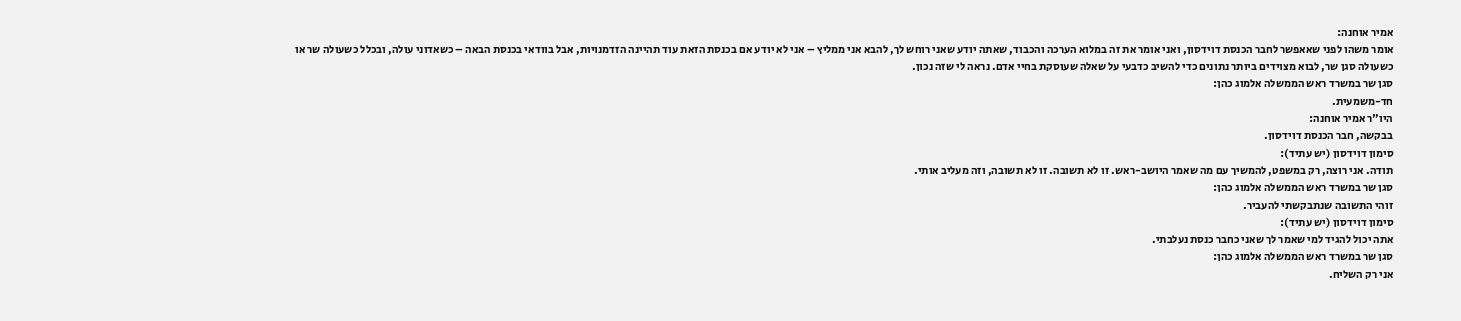אמיר אוחנה:
אומר משהו לפני שאאפשר לחבר הכנסת דוידסון, ואני אומר את זה במלוא הערכה והכבוד, שאתה יודע שאני רוחש לך, להבא אני ממליץ – אני לא יודע אם בכנסת הזאת עוד תהיינה הזדמנויות, אבל בוודאי בכנסת הבאה – כשאדוני עולה, ובכלל כשעולה שר או כשעולה סגן שר, לבוא מצוידים ביותר נתונים כדי להשיב כדבעי על שאלה שעוסקת בחיי אדם. נראה לי שזה נכון.
סגן שר במשרד ראש הממשלה אלמוג כהן:
חד-משמעית.
היו"ר אמיר אוחנה:
בבקשה, חבר הכנסת דוידסון.
סימון דוידסון (יש עתיד):
תודה. אני רוצה, רק במשפט, להמשיך עם מה שאמר היושב-ראש. זו לא תשובה. זו לא תשובה, וזה מעליב אותי.
סגן שר במשרד ראש הממשלה אלמוג כהן:
זוהי התשובה שנתבקשתי להעביר.
סימון דוידסון (יש עתיד):
אתה יכול להגיד למי שאמר לך שאני כחבר כנסת נעלבתי.
סגן שר במשרד ראש הממשלה אלמוג כהן:
אני רק השליח.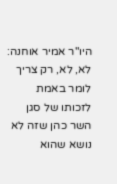היו"ר אמיר אוחנה:
לא, לא, רק צריך לומר באמת לזכותו של סגן השר כהן שזה לא נושא שהוא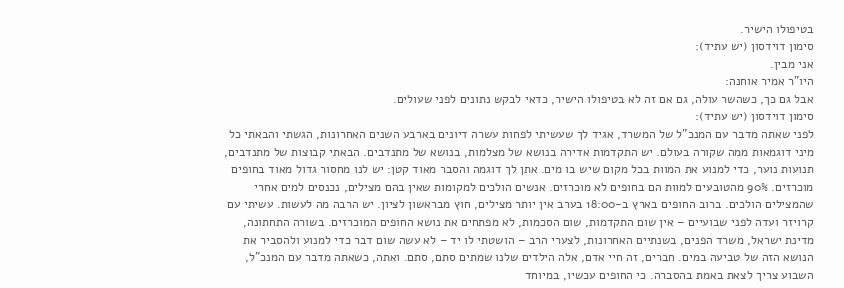בטיפולו הישיר.
סימון דוידסון (יש עתיד):
אני מבין.
היו"ר אמיר אוחנה:
אבל גם כך, כשהשר עולה, גם אם זה לא בטיפולו הישיר, כדאי לבקש נתונים לפני שעולים.
סימון דוידסון (יש עתיד):
לפני שאתה מדבר עם המנכ"ל של המשרד, אגיד לך שעשיתי לפחות עשרה דיונים בארבע השנים האחרונות, הגשתי והבאתי כל מיני דוגמאות ממה שקורה בעולם. יש התקדמות אדירה בנושא של מצלמות, בנושא של מתנדבים. הבאתי קבוצות של מתנדבים, תנועות נוער, כדי למנוע את המוות בכל מקום שיש בו מים. אתן לך דוגמה והסבר מאוד קטן: יש לנו מחסור גדול מאוד בחופים מוכרזים. 90% מהטובעים למוות הם בחופים לא מוכרזים. אנשים הולכים למקומות שאין בהם מצילים, נכנסים למים אחרי שהמצילים הולכים. ברוב החופים בארץ ב-18:00 בערב אין יותר מצילים, חוץ מבראשון לציון. יש הרבה מה לעשות. עשיתי עם קרויזר ועדה לפני שבועיים – אין שום התקדמות, שום הסכמות, לא מפתחים את נושא החופים המוכרזים. בשורה התחתונה, מדינת ישראל, משרד הפנים, בשנתיים האחרונות, לצערי הרב – הושטתי לו יד – לא עשה שום דבר כדי למנוע ולהסביר את הנושא הזה של טביעה במים. חברים, זה חיי אדם, אלה הילדים שלנו שמתים סתם, סתם. ואתה, כשאתה מדבר עם המנכ"ל, השבוע צריך לצאת באמת בהסברה. כי החופים עכשיו, במיוחד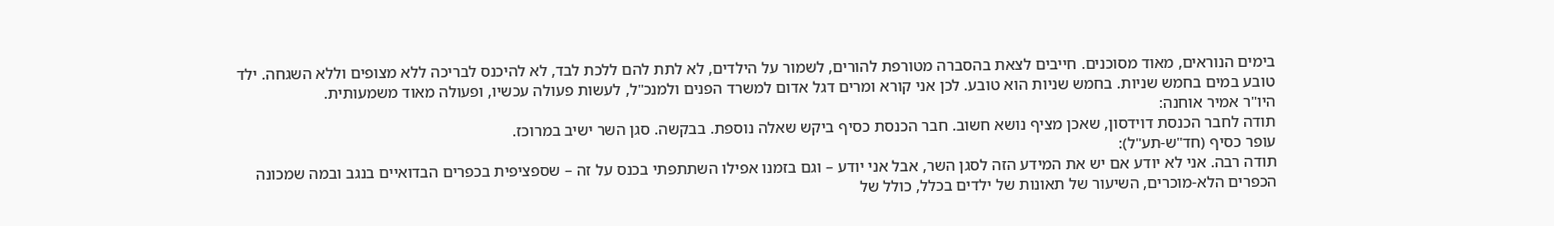בימים הנוראים, מאוד מסוכנים. חייבים לצאת בהסברה מטורפת להורים, לשמור על הילדים, לא לתת להם ללכת לבד, לא להיכנס לבריכה ללא מצופים וללא השגחה. ילד טובע במים בחמש שניות. בחמש שניות הוא טובע. לכן אני קורא ומרים דגל אדום למשרד הפנים ולמנכ"ל, לעשות פעולה עכשיו, ופעולה מאוד משמעותית.
היו"ר אמיר אוחנה:
תודה לחבר הכנסת דוידסון, שאכן מציף נושא חשוב. חבר הכנסת כסיף ביקש שאלה נוספת. בבקשה. סגן השר ישיב במרוכז.
עופר כסיף (חד"ש-תע"ל):
תודה רבה. אני לא יודע אם יש את המידע הזה לסגן השר, אבל אני יודע – וגם בזמנו אפילו השתתפתי בכנס על זה – שספציפית בכפרים הבדואיים בנגב ובמה שמכונה הכפרים הלא-מוכרים, השיעור של תאונות של ילדים בכלל, כולל של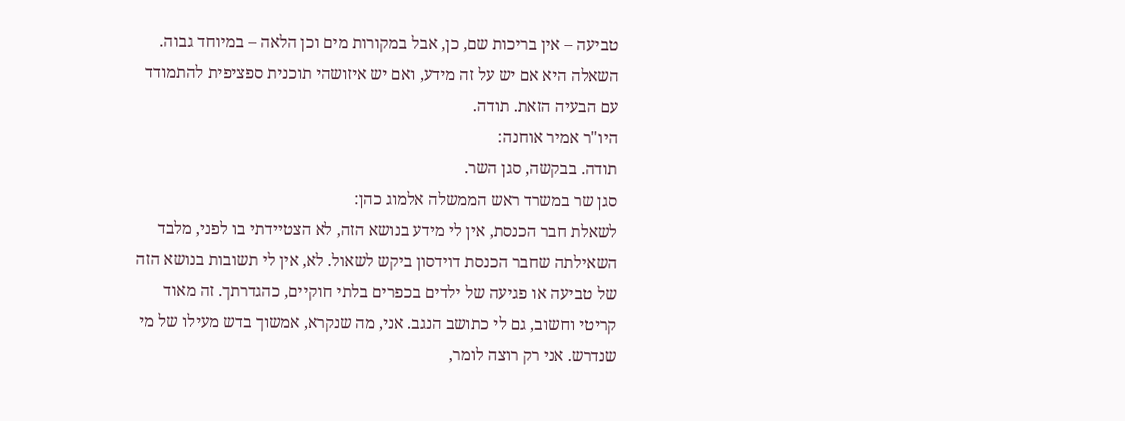טביעה – אין בריכות שם, כן, אבל במקורות מים וכן הלאה – במיוחד גבוה. השאלה היא אם יש על זה מידע, ואם יש איזושהי תוכנית ספציפית להתמודד עם הבעיה הזאת. תודה.
היו"ר אמיר אוחנה:
תודה. בבקשה, סגן השר.
סגן שר במשרד ראש הממשלה אלמוג כהן:
לשאלת חבר הכנסת, אין לי מידע בנושא הזה, לא הצטיידתי בו לפני, מלבד השאילתה שחבר הכנסת דוידסון ביקש לשאול. לא, אין לי תשובות בנושא הזה של טביעה או פגיעה של ילדים בכפרים בלתי חוקיים, כהגדרתך. זה מאוד קריטי וחשוב, גם לי כתושב הנגב. אני, מה שנקרא, אמשוך בדש מעילו של מי שנדרש. אני רק רוצה לומר,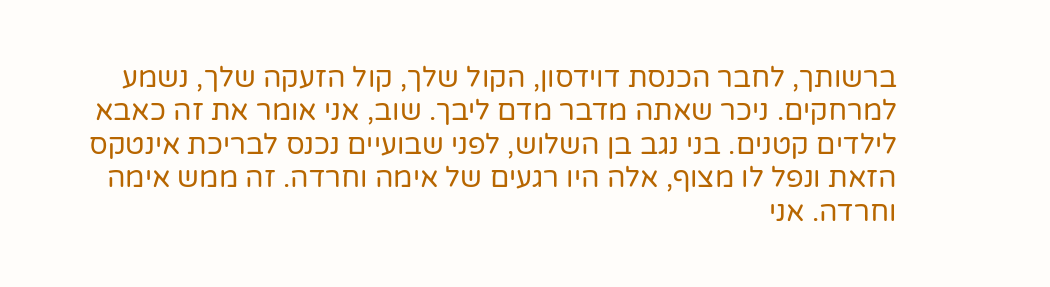ברשותך, לחבר הכנסת דוידסון, הקול שלך, קול הזעקה שלך, נשמע למרחקים. ניכר שאתה מדבר מדם ליבך. שוב, אני אומר את זה כאבא לילדים קטנים. בני נגב בן השלוש, לפני שבועיים נכנס לבריכת אינטקס הזאת ונפל לו מצוף, אלה היו רגעים של אימה וחרדה. זה ממש אימה וחרדה. אני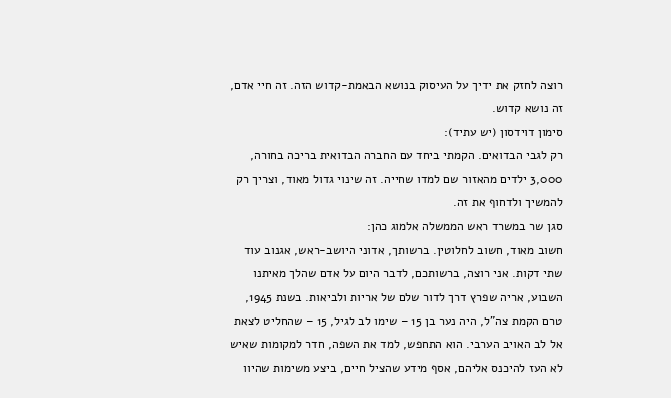רוצה לחזק את ידיך על העיסוק בנושא הבאמת-קדוש הזה. זה חיי אדם, זה נושא קדוש.
סימון דוידסון (יש עתיד):
רק לגבי הבדואים. הקמתי ביחד עם החברה הבדואית בריכה בחורה, 3,000 ילדים מהאזור שם למדו שחייה. זה שינוי גדול מאוד, וצריך רק להמשיך ולדחוף את זה.
סגן שר במשרד ראש הממשלה אלמוג כהן:
חשוב מאוד, חשוב לחלוטין. ברשותך, אדוני היושב-ראש, אגנוב עוד שתי דקות. אני רוצה, ברשותכם, לדבר היום על אדם שהלך מאיתנו השבוע, אריה שפרץ דרך לדור שלם של אריות ולביאות. בשנת 1945, טרם הקמת צה"ל, היה נער בן 15 – שימו לב לגיל, 15 – שהחליט לצאת אל לב האויב הערבי. הוא התחפש, למד את השפה, חדר למקומות שאיש לא העז להיכנס אליהם, אסף מידע שהציל חיים, ביצע משימות שהיוו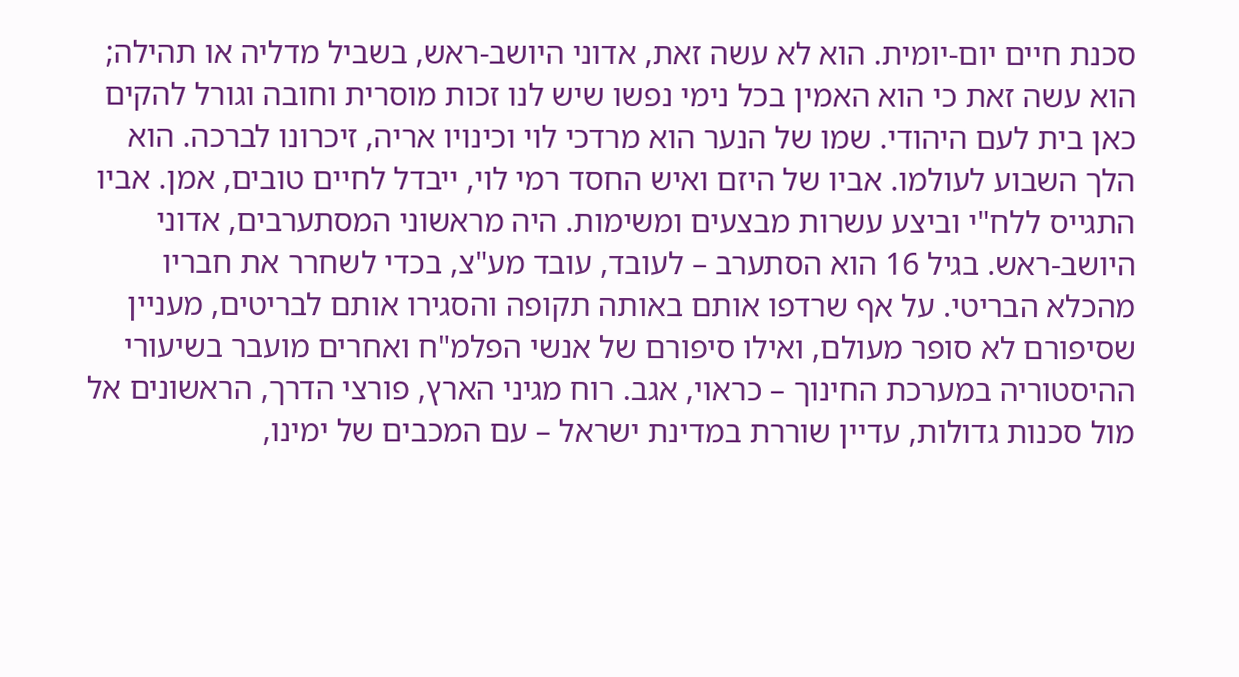סכנת חיים יום-יומית. הוא לא עשה זאת, אדוני היושב-ראש, בשביל מדליה או תהילה; הוא עשה זאת כי הוא האמין בכל נימי נפשו שיש לנו זכות מוסרית וחובה וגורל להקים כאן בית לעם היהודי. שמו של הנער הוא מרדכי לוי וכינויו אריה, זיכרונו לברכה. הוא הלך השבוע לעולמו. אביו של היזם ואיש החסד רמי לוי, ייבדל לחיים טובים, אמן. אביו התגייס ללח"י וביצע עשרות מבצעים ומשימות. היה מראשוני המסתערבים, אדוני היושב-ראש. בגיל 16 הוא הסתערב – לעובד, עובד מע"צ, בכדי לשחרר את חבריו מהכלא הבריטי. על אף שרדפו אותם באותה תקופה והסגירו אותם לבריטים, מעניין שסיפורם לא סופר מעולם, ואילו סיפורם של אנשי הפלמ"ח ואחרים מועבר בשיעורי ההיסטוריה במערכת החינוך – כראוי, אגב. רוח מגיני הארץ, פורצי הדרך, הראשונים אל מול סכנות גדולות, עדיין שוררת במדינת ישראל – עם המכבים של ימינו,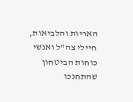האריות והלביאות, חיילי צה"ל ואנשי כוחות הביטחון שהתחנכו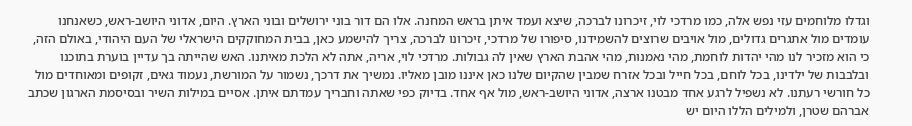וגדלו מלוחמים עזי נפש אלה, כמו מרדכי לוי, זיכרונו לברכה, שיצא ועמד איתן בראש המחנה. אלו הם דור בוני ירושלים ובוני הארץ. היום, אדוני היושב-ראש, כשאנחנו עומדים מול אתגרים גדולים, מול אויבים שרוצים להשמידנו, סיפורו של מרדכי, זיכרונו לברכה, צריך להישמע כאן, בבית המחוקקים הישראלי של העם היהודי, באולם הזה, כי הוא מזכיר לנו מהי יהדות לוחמת, מהי נאמנות, מהי אהבת הארץ שאין לה גבולות. מרדכי לוי, אריה, אתה לא הלכת מאיתנו. האש שהייתה בך עדיין בוערת בתוכנו ובלבבות של ילדינו, בכל לוחם, בכל חייל ובכל אזרח שמבין שהקיום שלנו כאן איננו מובן מאליו. נמשיך את דרכך, נשמור על המורשת, נעמוד גאים, זקופים ומאוחדים מול כל חורשי רעתנו. לא נשפיל לרגע אחד מבטנו ארצה, אדוני היושב-ראש, מול אף אחד. בדיוק כפי שאתה וחבריך עמדתם איתן. אסיים במילות השיר ובסיסמת הארגון שכתב אברהם שטרן, ולמילים הללו היום יש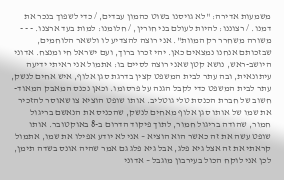משמעות אדירה: "לא גויסנו בשוט כהמון עבדים, / כדי לשפוך בנכר את דמנו. / רצוננו: להיות לעולם בני חורין, / חלומנו: למות בעד ארצנו. - - - משורה משחרר רק המוות". אני רוצה להצדיע לו ולשאר הלוחמים, שבזכותם אנחנו נמצאים כאן. יהי זכרו ברוך, ועם ישראל חי ומנצח. אדוני היושב-ראש, נושא קטן שאני רוצה לסיים בו: אתמול אני ראיתי ידיעה עיתונאית, ובה עתר לבית המשפט קצין בדרגת סגן אלוף, איש אחים לנשק, עתר לבית המשפט כדי לקבל הגנה על פרסומו. וכאן נכנס המאבק המאוד-חשוב של חברת הכנסת טלי גוטליב. אותו שופט הוציא צו שאוסר להזכיר את שמו של אותו סגן אלוף מאחים לנשק, שהכניס את הנאשם בריגול חמור, שהודה בריגול חמור, לתוך פיקוד הדרום ב-8 באוקטובר. אותו שופט עשה את זה כאשר הוא הוציא – אני לא יודע אפילו את שמו, אתמול קראתי את זה אצל גיא פלג, אבל גיא פלג גם אמר שהיה אונס בשדה תימן, לכן אני לוקח הכול בעירבון מוגבל – אדוני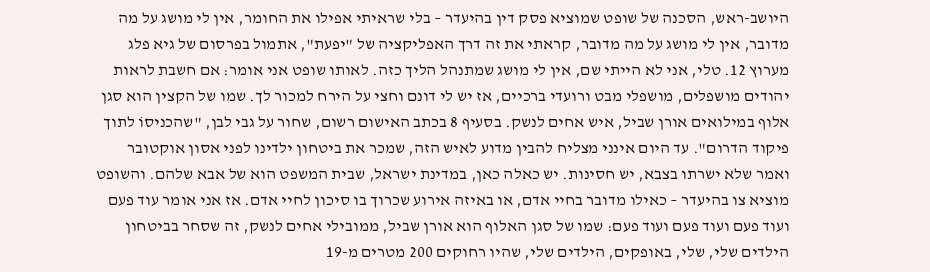היושב-ראש, הסכנה של שופט שמוציא פסק דין בהיעדר – בלי שראיתי אפילו את החומר, אין לי מושג על מה מדובר, אין לי מושג על מה מדובר, קראתי את זה דרך האפליקציה של "יפעת", אתמול בפרסום של גיא פלג מערוץ 12. טלי, אני לא הייתי שם, אין לי מושג שמתנהל הליך כזה. לאותו שופט אני אומר: אם חשבת לראות יהודים מושפלים, מושפלי מבט ורועדי ברכיים, אז יש לי דונם וחצי על הירח למכור לך. שמו של הקצין הוא סגן אלוף במילואים אורן שביל, איש אחים לנשק. בסעיף 8 בכתב האישום רשום, שחור על גבי לבן, "שהכניסוֹ לתוך פיקוד הדרום". עד היום אינני מצליח להבין מדוע לאיש הזה, שמכר את ביטחון ילדינו לפני אסון אוקטובר ואמר שלא ישרתו בצבא, יש חסינות. יש כאלה כאן, במדינת ישראל, שבית המשפט הוא של אבא שלהם. והשופט מוציא צו בהיעדר – כאילו מדובר בחיי אדם, או באיזה אירוע שכרוך בו סיכון לחיי אדם. אז אני אומר עוד פעם ועוד פעם ועוד פעם ועוד פעם: שמו של סגן האלוף הוא אורן שביל, ממובילי אחים לנשק, זה שסחר בביטחון הילדים שלי, שלי, באופקים, הילדים שלי, שהיו רחוקים 200 מטרים מ-19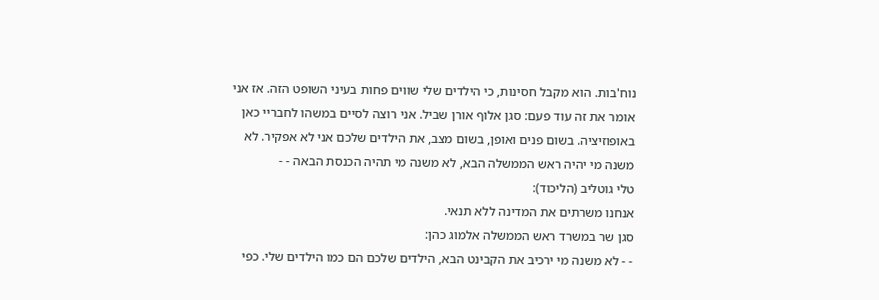נוח'בות. הוא מקבל חסינות, כי הילדים שלי שווים פחות בעיני השופט הזה. אז אני אומר את זה עוד פעם: סגן אלוף אורן שביל. אני רוצה לסיים במשהו לחבריי כאן באופוזיציה. בשום פנים ואופן, בשום מצב, את הילדים שלכם אני לא אפקיר. לא משנה מי יהיה ראש הממשלה הבא, לא משנה מי תהיה הכנסת הבאה - -
טלי גוטליב (הליכוד):
אנחנו משרתים את המדינה ללא תנאי.
סגן שר במשרד ראש הממשלה אלמוג כהן:
- - לא משנה מי ירכיב את הקבינט הבא, הילדים שלכם הם כמו הילדים שלי. כפי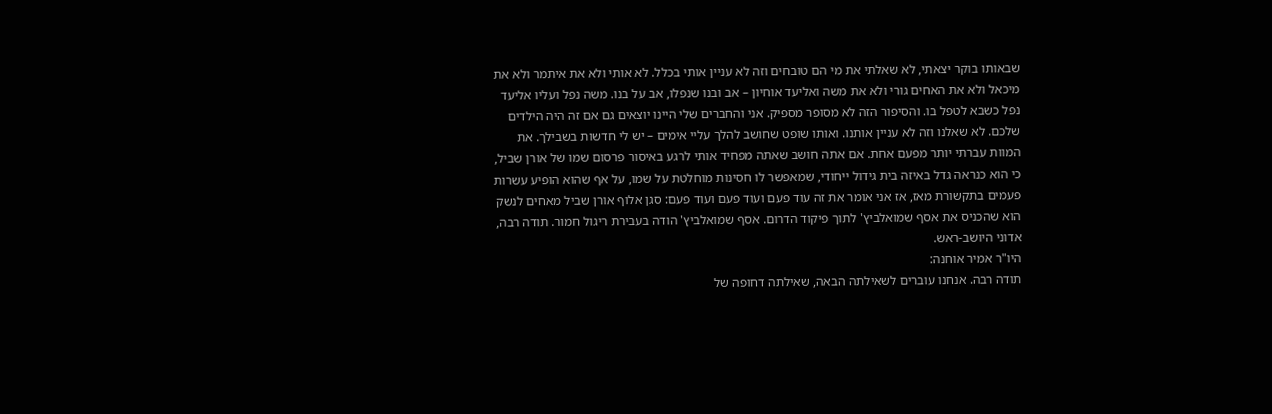שבאותו בוקר יצאתי, לא שאלתי את מי הם טובחים וזה לא עניין אותי בכלל. לא אותי ולא את איתמר ולא את מיכאל ולא את האחים גורי ולא את משה ואליעד אוחיון – אב ובנו שנפלו, אב על בנו. משה נפל ועליו אליעד נפל כשבא לטפל בו. והסיפור הזה לא מסופר מספיק. אני והחברים שלי היינו יוצאים גם אם זה היה הילדים שלכם. לא שאלנו וזה לא עניין אותנו. ואותו שופט שחושב להלך עליי אימים – יש לי חדשות בשבילך. את המוות עברתי יותר מפעם אחת. אם אתה חושב שאתה מפחיד אותי לרגע באיסור פרסום שמו של אורן שביל, כי הוא כנראה גדל באיזה בית גידול ייחודי, שמאפשר לו חסינות מוחלטת על שמו, על אף שהוא הופיע עשרות פעמים בתקשורת מאז, אז אני אומר את זה עוד פעם ועוד פעם ועוד פעם: סגן אלוף אורן שביל מאחים לנשק הוא שהכניס את אסף שמואלביץ' לתוך פיקוד הדרום. אסף שמואלביץ' הודה בעבירת ריגול חמור. תודה רבה, אדוני היושב-ראש.
היו"ר אמיר אוחנה:
תודה רבה. אנחנו עוברים לשאילתה הבאה, שאילתה דחופה של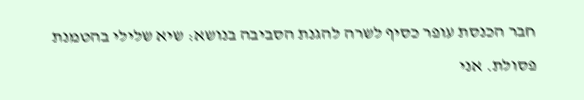חבר הכנסת עופר כסיף לשרה להגנת הסביבה בנושא: שיא שלילי בהטמנת פסולת. אני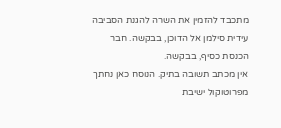מתכבד להזמין את השרה להגנת הסביבה עידית סילמן אל הדוכן, בבקשה. חבר הכנסת כסיף, בבקשה.
אין מכתב תשובה בתיק. הנוסח כאן נחתך מפרוטוקול ישיבת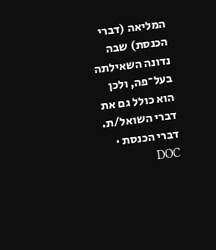המליאה (דברי הכנסת) שבה נדונה השאילתה בעל־פה, ולכן הוא כולל גם את דברי השואל/ת.
דברי הכנסת · DOC